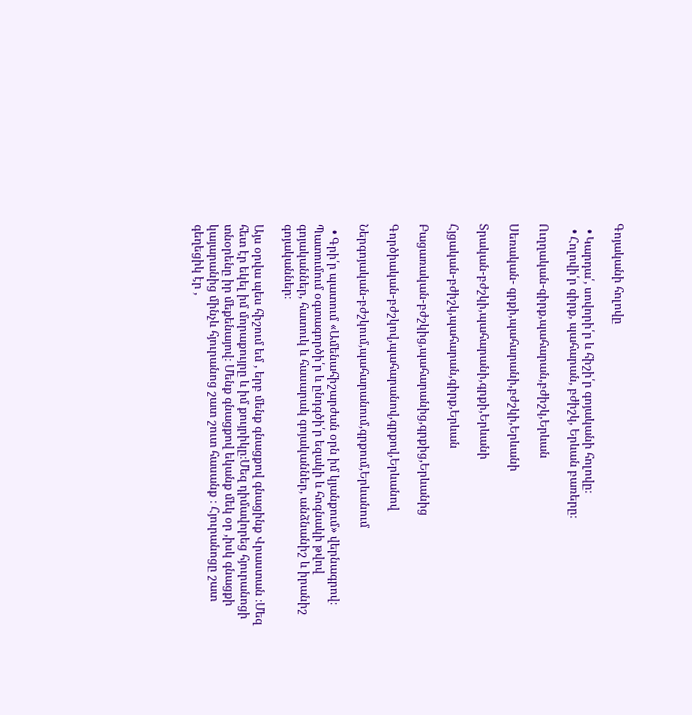Գոյականի հոլովը

  • Կարդա՛, սովորի՛ր և հիշի՛ր գոյականի հոլովը։
  • Հոլովի՛ր գիրք, պահարան, բժիշկ, Երևան բառերը։

Ուղղական-գիրք,պահարան,բժիշկ,Երևան

Սեռական- գրքի,պահարանի,բժշկի,Երևանի

Տրական-բժշկի,պահարանի,գրքի,Երևանի

Հյցական-բժիշկ,պահարան,գիրք,Երևան

Բացառական-բժշկից,պահարանից,գրքից,Երևանից

Գործիական-բժշկով,պահարանով,գրքով,Երևանով

Ներգոյական-բժշկում,պահարանում,գրքում,Երևանում

  • Գրի՛ր պատում «Ամենահիշարժան օրն իմ կյանքում» վերնագրով։ Պատումում օգտագործի՛ր և ընդգծի՛ր եզակի և հոգնակի թվով գոյականներ, հատուկ և հասարակ գոյականներ, անձնանիշ և իրանիշ գոյականներ։

Այս օրվա պես հիշում եմ , երբ մենք գնացքով գնացինք Վրաստան ։Մեզ հետ էր եկել իմ մորաքույրը և իմ քույրիկը։Մեզ դիմավորեց հյուրանոցի տնօրենը իր մեքենայով։ Մենք գնացքով եկանք մեկ օր ,իսկ գնացքի կայարանից մինչև հյուրանոց շատ շուտ հասանք ։ Հյուրանոցը շատ գեղեցիկ էր ,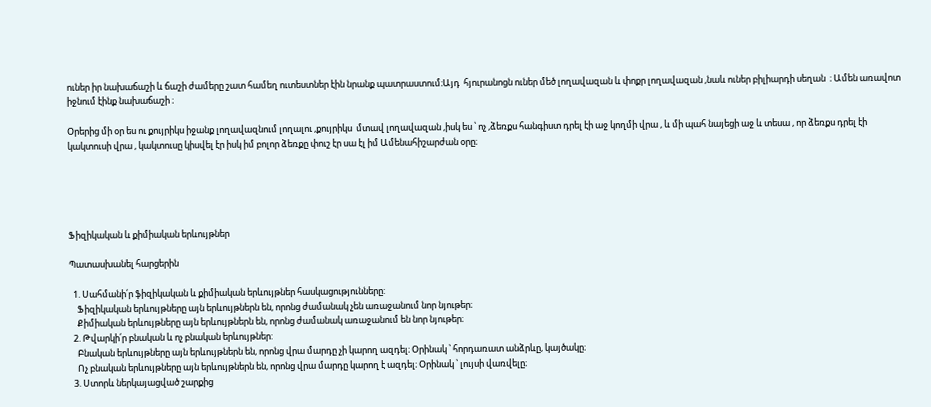ուներ իր նախաճաշի և ճաշի ժամերը շատ համեղ ուտեստներ էին նրանք պատրաստում։Այդ  հյուրանոցն ուներ մեծ լողավազան և փոքր լողավազան ,նաև ուներ բիլիարդի սեղան  ։ Ամեն առավոտ իջնում էինք նախաճաշի ։

Օրերից մի օր ես ու քույրիկս իջանք լողավազնում լողալու ,քույրիկս  մտավ լողավազան ,իսկ ես ՝ ոչ ,ձեռքս հանգիստ դրել էի աջ կողմի վրա , և մի պահ նայեցի աջ և տեսա , որ ձեռքս դրել էի կակտուսի վրա , կակտուսը կիսվել էր իսկ իմ բոլոր ձեռքը փուշ էր սա էլ իմ Ամենահիշարժան օրը։





Ֆիզիկական և քիմիական երևույթներ

Պատասխանել հարցերին

  1. Սահմանի՛ր ֆիզիկական և քիմիական երևույթներ հասկացությունները:
    Ֆիզիկական երևույթները այն երևույթներն են, որոնց ժամանակ չեն առաջանում նոր նյութեր։
    Քիմիական երևույթները այն երևույթներն են, որոնց ժամանակ առաջանում են նոր նյութեր։
  2. Թվարկի՛ր բնական և ոչ բնական երևույթներ:
    Բնական երևույթները այն երևույթներն են, որոնց վրա մարդը չի կարող ազդել։ Օրինակ ՝ հորդառատ անձրևը, կայծակը։
    Ոչ բնական երևույթները այն երևույթներն են, որոնց վրա մարդը կարող է ազդել։ Օրինակ ՝ լույսի վառվելը։
  3. Ստորև ներկայացված շարքից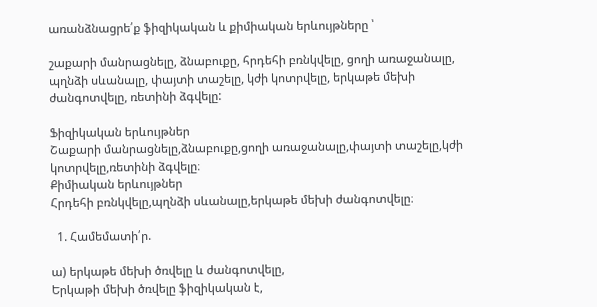առանձնացրե՛ք ֆիզիկական և քիմիական երևույթները ՝

շաքարի մանրացնելը, ձնաբուքը, հրդեհի բռնկվելը, ցողի առաջանալը, պղնձի սևանալը, փայտի տաշելը, կժի կոտրվելը, երկաթե մեխի ժանգոտվելը, ռետինի ձգվելը:

Ֆիզիկական երևույթներ
Շաքարի մանրացնելը,ձնաբուքը,ցողի առաջանալը,փայտի տաշելը,կժի կոտրվելը,ռետինի ձգվելը։
Քիմիական երևույթներ
Հրդեհի բռնկվելը,պղնձի սևանալը,երկաթե մեխի ժանգոտվելը։

  1. Համեմատի՛ր.

ա) երկաթե մեխի ծռվելը և ժանգոտվելը,
Երկաթի մեխի ծռվելը ֆիզիկական է,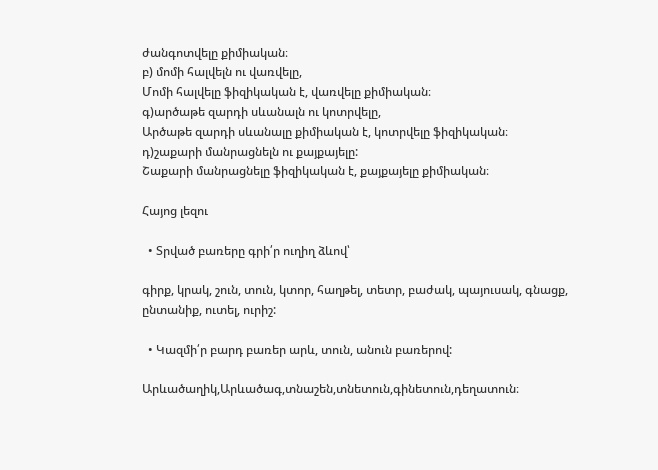ժանգոտվելը քիմիական։
բ) մոմի հալվելն ու վառվելը,
Մոմի հալվելը ֆիզիկական է, վառվելը քիմիական։
գ)արծաթե զարդի սևանալն ու կոտրվելը,
Արծաթե զարդի սևանալը քիմիական է, կոտրվելը ֆիզիկական։
դ)շաքարի մանրացնելն ու քայքայելը:
Շաքարի մանրացնելը ֆիզիկական է, քայքայելը քիմիական։

Հայոց լեզու

  • Տրված բառերը գրի՛ր ուղիղ ձևով՝

գիրք, կրակ, շուն, տուն, կտոր, հաղթել, տետր, բաժակ, պայուսակ, գնացք, ընտանիք, ուտել, ուրիշ:

  • Կազմի՛ր բարդ բառեր արև, տուն, անուն բառերով:

Արևածաղիկ,Արևածագ,տնաշեն,տնետուն,գինետուն,դեղատուն։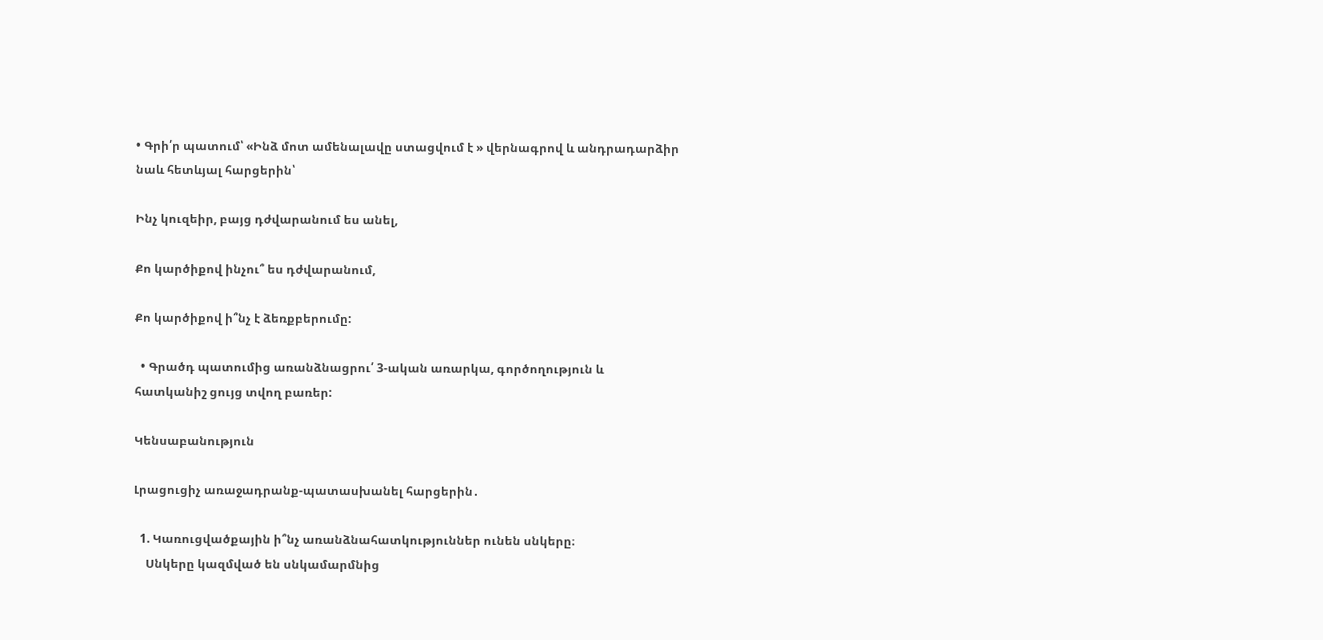• Գրի՛ր պատում՝ «Ինձ մոտ ամենալավը ստացվում է » վերնագրով և անդրադարձիր նաև հետևյալ հարցերին՝

Ինչ կուզեիր, բայց դժվարանում ես անել,

Քո կարծիքով ինչու՞ ես դժվարանում,

Քո կարծիքով ի՞նչ է ձեռքբերումը:

  • Գրածդ պատումից առանձնացրու՛ 3-ական առարկա, գործողություն և հատկանիշ ցույց տվող բառեր:

Կենսաբանություն

Լրացուցիչ առաջադրանք-պատասխանել հարցերին․

  1. Կառուցվածքային ի՞նչ առանձնահատկություններ ունեն սնկերը։
    Սնկերը կազմված են սնկամարմնից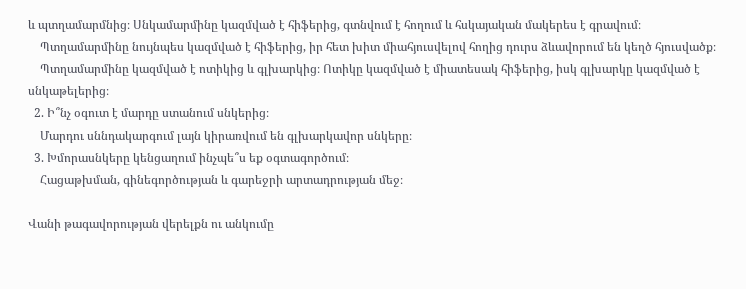և պտղամարմնից։ Սնկամարմինը կազմված է հիֆերից, գտնվում է հողում և հսկայական մակերես է գրավում։
    Պտղամարմինը նույնպես կազմված է հիֆերից, իր հետ խիտ միահյուսվելով հողից դուրս ձևավորում են կեղծ հյուսվածք։
    Պտղամարմինը կազմված է ոտիկից և գլխարկից։ Ոտիկը կազմված է միատեսակ հիֆերից, իսկ գլխարկը կազմված է սնկաթելերից։
  2. Ի՞նչ օգուտ է մարդը ստանում սնկերից։
    Մարդու սննդակարգում լայն կիրառվում են գլխարկավոր սնկերը։
  3. Խմորասնկերը կենցաղում ինչպե՞ս եք օգտագործում։
    Հացաթխման, գինեգործության և գարեջրի արտադրության մեջ։

Վանի թագավորության վերելքն ու անկումը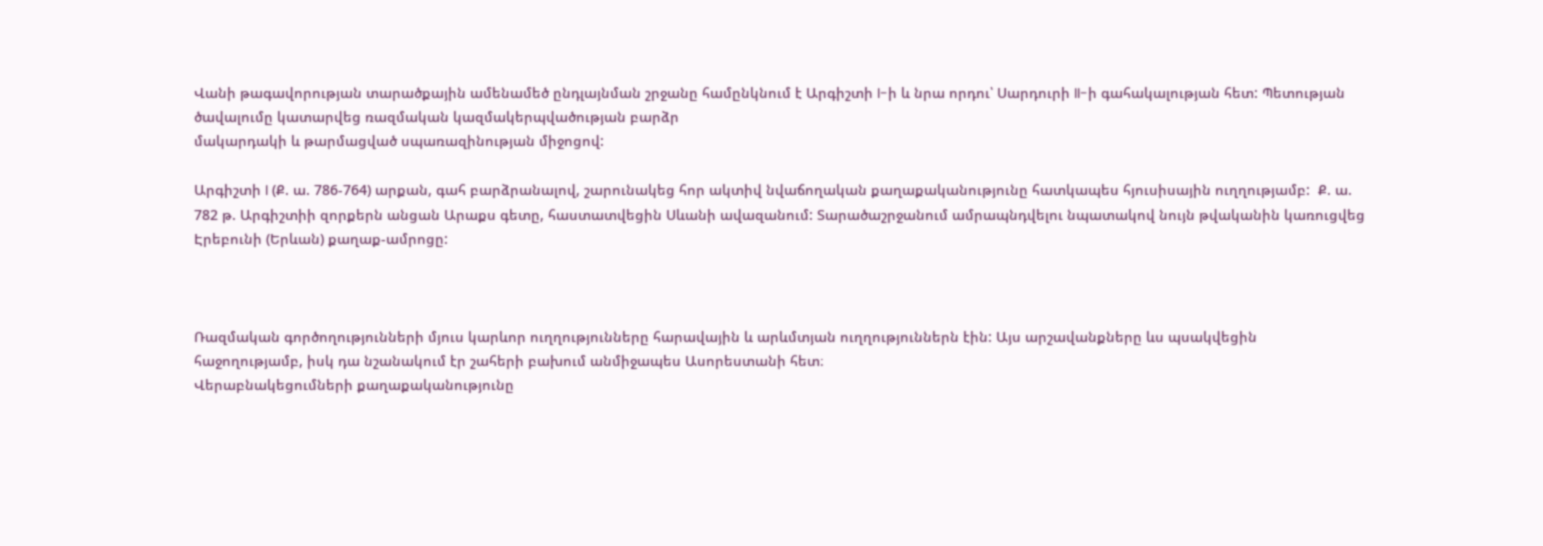Վանի թագավորության տարածքային ամենամեծ ընդլայնման շրջանը համընկնում է Արգիշտի I-ի և նրա որդու՝ Սարդուրի II-ի գահակալության հետ: Պետության ծավալումը կատարվեց ռազմական կազմակերպվածության բարձր
մակարդակի և թարմացված սպառազինության միջոցով:

Արգիշտի I (Ք. ա. 786-764) արքան, գահ բարձրանալով, շարունակեց հոր ակտիվ նվաճողական քաղաքականությունը հատկապես հյուսիսային ուղղությամբ:  Ք. ա. 782 թ. Արգիշտիի զորքերն անցան Արաքս գետը, հաստատվեցին Սևանի ավազանում: Տարածաշրջանում ամրապնդվելու նպատակով նույն թվականին կառուցվեց Էրեբունի (Երևան) քաղաք-ամրոցը:



Ռազմական գործողությունների մյուս կարևոր ուղղությունները հարավային և արևմտյան ուղղություններն էին: Այս արշավանքները ևս պսակվեցին հաջողությամբ, իսկ դա նշանակում էր շահերի բախում անմիջապես Ասորեստանի հետ։
Վերաբնակեցումների քաղաքականությունը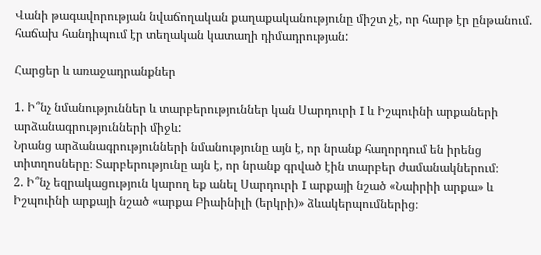Վանի թագավորության նվաճողական քաղաքականությունը միշտ չէ, որ հարթ էր ընթանում. հաճախ հանդիպում էր տեղական կատաղի դիմադրության:

Հարցեր և առաջադրանքներ

1. Ի՞նչ նմանություններ և տարբերություններ կան Սարդուրի I և Իշպուինի արքաների արձանագրությունների միջև:
Նրանց արձանագրությունների նմանությունը այն է, որ նրանք հաղորդում են իրենց տիտղոսները։ Տարբերությունը այն է, որ նրանք գրված էին տարբեր ժամանակներում։
2. Ի՞նչ եզրակացություն կարող եք անել Սարդուրի I արքայի նշած «Նաիրիի արքա» և Իշպուինի արքայի նշած «արքա Բիաինիլի (երկրի)» ձևակերպումներից։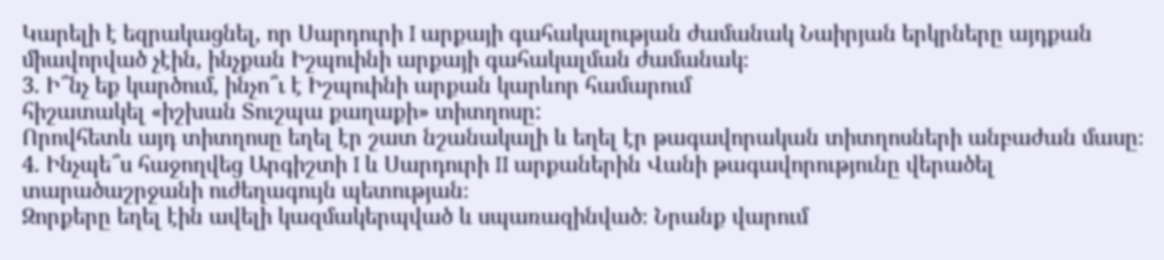Կարելի է եզրակացնել, որ Սարդուրի I արքայի գահակալության ժամանակ Նաիրյան երկրները այդքան միավորված չէին, ինչքան Իշպուինի արքայի գահակալման ժամանակ։
3. Ի՞նչ եք կարծում, ինչո՞ւ է Իշպուինի արքան կարևոր համարում
հիշատակել «իշխան Տուշպա քաղաքի» տիտղոսը:
Որովհետև այդ տիտղոսը եղել էր շատ նշանակալի և եղել էր թագավորական տիտղոսների անբաժան մասը։
4. Ինչպե՞ս հաջողվեց Արգիշտի I և Սարդուրի II արքաներին Վանի թագավորությունը վերածել տարածաշրջանի ուժեղագույն պետության։
Զորքերը եղել էին ավելի կազմակերպված և սպառազինված։ Նրանք վարում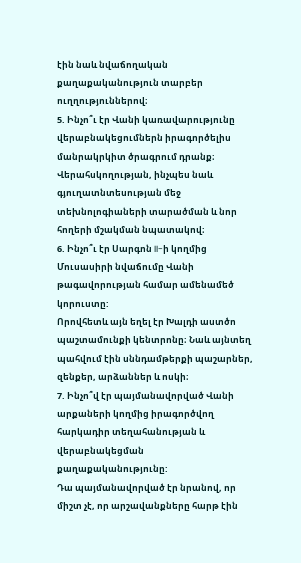էին նաև նվաճողական քաղաքականություն տարբեր ուղղություններով։
5. Ինչո՞ւ էր Վանի կառավարությունը վերաբնակեցումներն իրագործելիս մանրակրկիտ ծրագրում դրանք։
Վերահսկողության, ինչպես նաև գյուղատնտեսության մեջ տեխնոլոգիաների տարածման և նոր հողերի մշակման նպատակով։
6. Ինչո՞ւ էր Սարգոն II-ի կողմից Մուսասիրի նվաճումը Վանի թագավորության համար ամենամեծ կորուստը:
Որովհետև այն եղել էր Խալդի աստծո պաշտամունքի կենտրոնը։ Նաև այնտեղ պահվում էին սննդամթերքի պաշարներ, զենքեր, արձաններ և ոսկի։
7. Ինչո՞վ էր պայմանավորված Վանի արքաների կողմից իրագործվող հարկադիր տեղահանության և վերաբնակեցման քաղաքականությունը:
Դա պայմանավորված էր նրանով, որ միշտ չէ, որ արշավանքները հարթ էին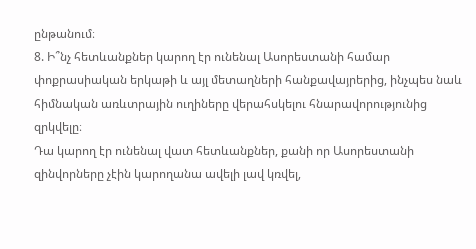ընթանում։
8. Ի՞նչ հետևանքներ կարող էր ունենալ Ասորեստանի համար փոքրասիական երկաթի և այլ մետաղների հանքավայրերից, ինչպես նաև հիմնական առևտրային ուղիները վերահսկելու հնարավորությունից զրկվելը։
Դա կարող էր ունենալ վատ հետևանքներ, քանի որ Ասորեստանի զինվորները չէին կարողանա ավելի լավ կռվել,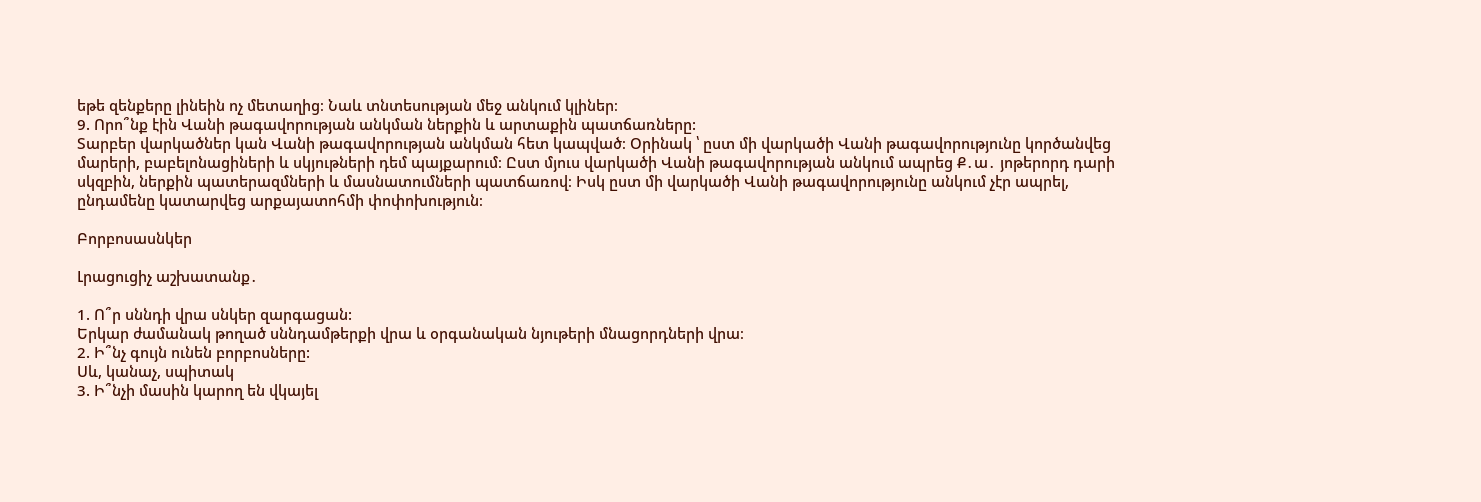եթե զենքերը լինեին ոչ մետաղից։ Նաև տնտեսության մեջ անկում կլիներ։
9. Որո՞նք էին Վանի թագավորության անկման ներքին և արտաքին պատճառները:
Տարբեր վարկածներ կան Վանի թագավորության անկման հետ կապված։ Օրինակ ՝ ըստ մի վարկածի Վանի թագավորությունը կործանվեց մարերի, բաբելոնացիների և սկյութների դեմ պայքարում։ Ըստ մյուս վարկածի Վանի թագավորության անկում ապրեց Ք․ա․ յոթերորդ դարի սկզբին, ներքին պատերազմների և մասնատումների պատճառով։ Իսկ ըստ մի վարկածի Վանի թագավորությունը անկում չէր ապրել, ընդամենը կատարվեց արքայատոհմի փոփոխություն։

Բորբոսասնկեր

Լրացուցիչ աշխատանք․

1. Ո՞ր սննդի վրա սնկեր զարգացան:
Երկար ժամանակ թողած սննդամթերքի վրա և օրգանական նյութերի մնացորդների վրա։
2. Ի՞նչ գույն ունեն բորբոսները:
Սև, կանաչ, սպիտակ
3. Ի՞նչի մասին կարող են վկայել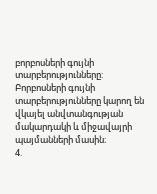բորբոսների գույնի տարբերությունները:
Բորբոսների գույնի տարբերությունները կարող են վկայել անվտանգության մակարդակի և միջավայրի պայմանների մասին։
4.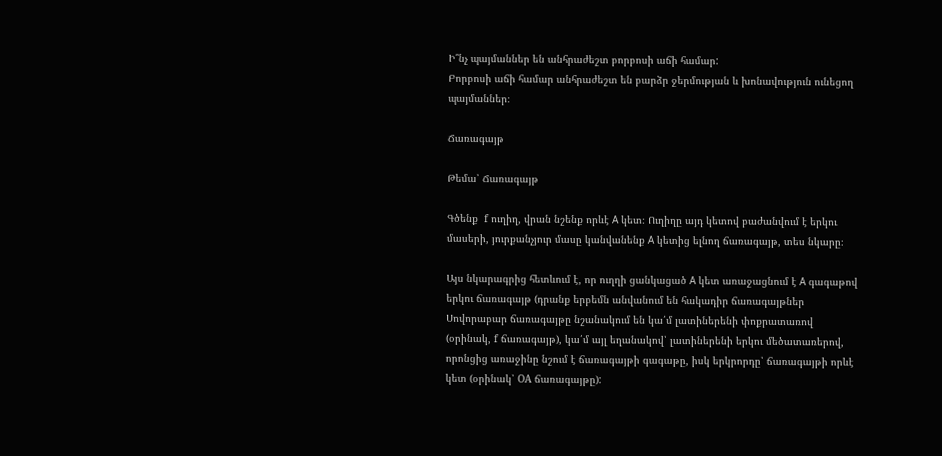Ի՞նչ պայմաններ են անհրաժեշտ բորբոսի աճի համար:
Բորբոսի աճի համար անհրաժեշտ են բարձր ջերմության և խոնավություն ունեցող պայմաններ։

Ճառագայթ

Թեմա՝ Ճառագայթ

Գծենք  f ուղիղ, վրան նշենք որևէ А կետ։ Ուղիղը այդ կետով բաժանվում է երկու մասերի, յուրքանչյուր մասը կանվանենք А կետից ելնող ճառագայթ, տես նկարը։

Այս նկարագրից հետևում է, որ ուղղի ցանկացած А կետ առաջացնում է А գագաթով երկու ճառագայթ (դրանք երբեմն անվանում են հակադիր ճառագայթներ
Սովորաբար ճառագայթը նշանակում են կա՛մ լատիներենի փոքրատառով (օրինակ, f ճառագայթ), կա՛մ այլ եղանակով՝ լատիներենի երկու մեծատառերով, որոնցից առաջինը նշում է ճառագայթի գագաթը, իսկ երկրորդը՝ ճառագայթի որևէ կետ (օրինակ՝ OA ճառագայթը):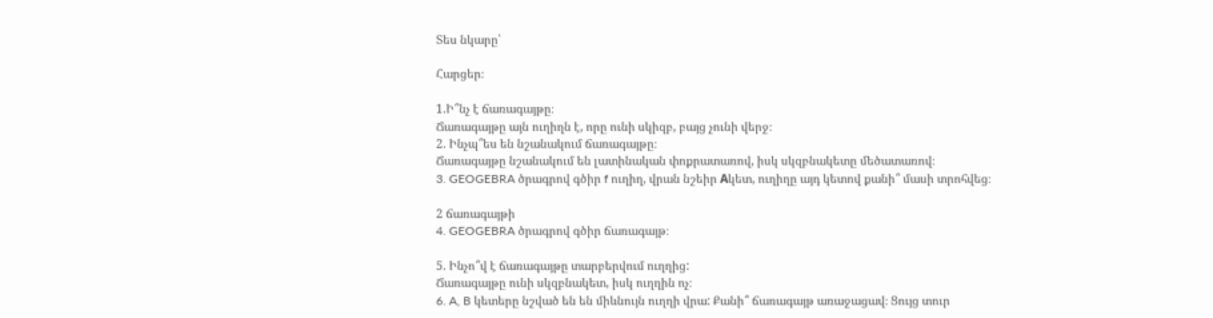Տես նկարը՝

Հարցեր։

1.Ի՞նչ է ճառագայթը։
Ճառագայթը այն ուղիղն է, որը ունի սկիզբ, բայց չունի վերջ։
2. Ինչպ՞ես են նշանակում ճառագայթը։
Ճառագայթը նշանակում են լատինական փոքրատառով, իսկ սկզբնակետը մեծատառով։
3. GEOGEBRA ծրագրով գծիր f ուղիղ, վրան նշեիր Аկետ, ուղիղը այդ կետով քանի՞ մասի տրոհվեց։

2 ճառագայթի
4. GEOGEBRA ծրագրով գծիր ճառագայթ։

5. Ինչո՞վ է ճառագայթը տարբերվում ուղղից:
Ճառագայթը ունի սկզբնակետ, իսկ ուղղին ոչ։
6. A, B կետերը նշված են են միևնույն ուղղի վրա: Քանի՞ ճառագայթ առաջացավ։ Ցույց տուր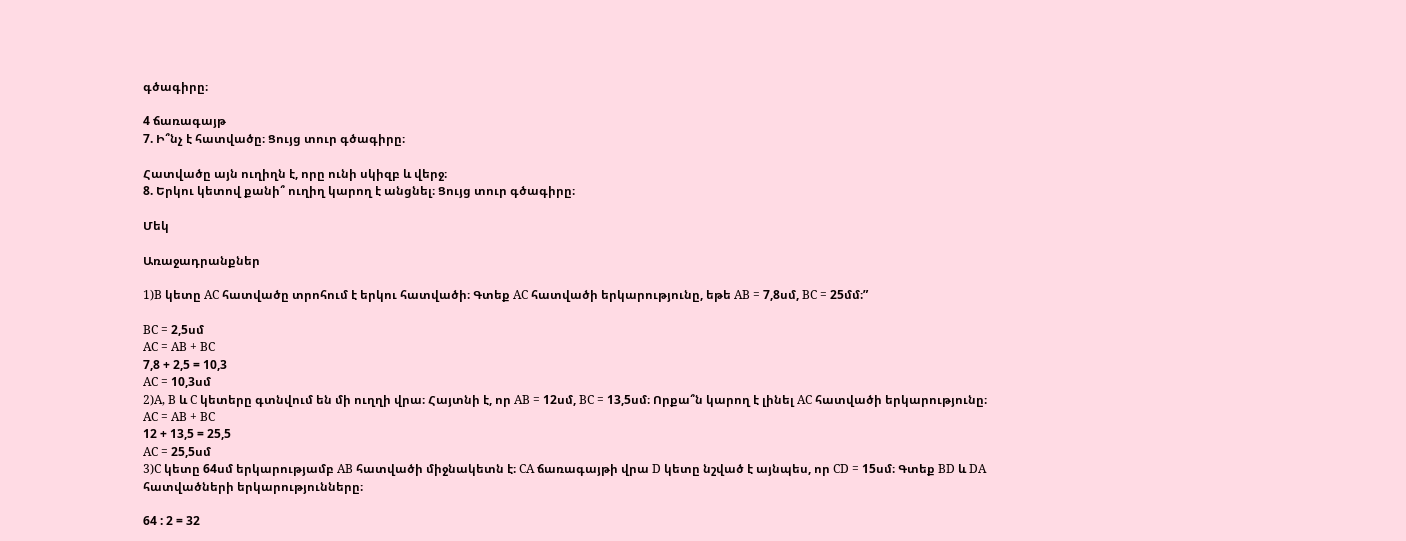գծագիրը։

4 ճառագայթ
7. Ի՞նչ է հատվածը։ Ցույց տուր գծագիրը։

Հատվածը այն ուղիղն է, որը ունի սկիզբ և վերջ։
8. Երկու կետով քանի՞ ուղիղ կարող է անցնել։ Ցույց տուր գծագիրը։

Մեկ

Առաջադրանքներ

1)B կետը AC հատվածը տրոհում է երկու հատվածի։ Գտեք AC հատվածի երկարությունը, եթե AB = 7,8սմ, BC = 25մմ։”

BC = 2,5սմ
AC = AB + BC
7,8 + 2,5 = 10,3
AC = 10,3սմ
2)A, B և C կետերը գտնվում են մի ուղղի վրա։ Հայտնի է, որ AB = 12սմ, BC = 13,5սմ։ Որքա՞ն կարող է լինել AC հատվածի երկարությունը։
AC = AB + BC
12 + 13,5 = 25,5
AC = 25,5սմ
3)C կետը 64սմ երկարությամբ AB հատվածի միջնակետն է։ CA ճառագայթի վրա D կետը նշված է այնպես, որ CD = 15սմ։ Գտեք BD և DA հատվածների երկարությունները։

64 : 2 = 32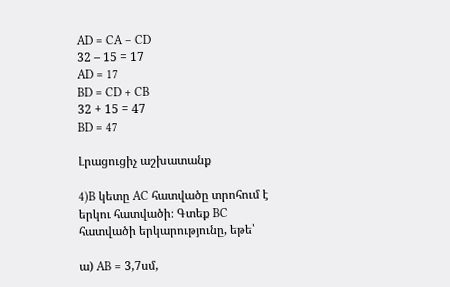AD = CA – CD
32 – 15 = 17
AD = 17
BD = CD + CB
32 + 15 = 47
BD = 47

Լրացուցիչ աշխատանք

4)B կետը AC հատվածը տրոհում է երկու հատվածի։ Գտեք BC հատվածի երկարությունը, եթե՝

ա) AB = 3,7սմ,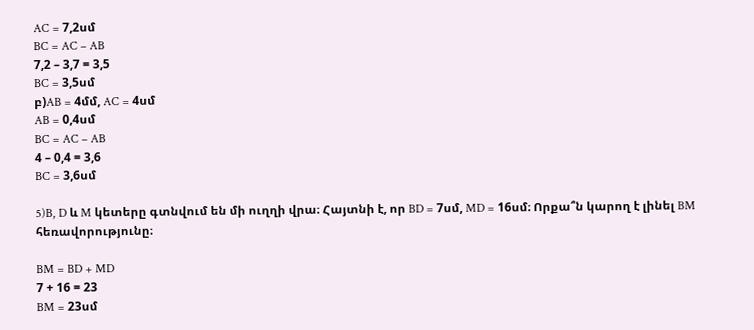AC = 7,2սմ
BC = AC – AB
7,2 – 3,7 = 3,5
BC = 3,5սմ
բ)AB = 4մմ, AC = 4սմ
AB = 0,4սմ
BC = AC – AB
4 – 0,4 = 3,6
BC = 3,6սմ

5)B, D և M կետերը գտնվում են մի ուղղի վրա։ Հայտնի է, որ BD = 7սմ, MD = 16սմ։ Որքա՞ն կարող է լինել BM հեռավորությունը։

BM = BD + MD
7 + 16 = 23
BM = 23սմ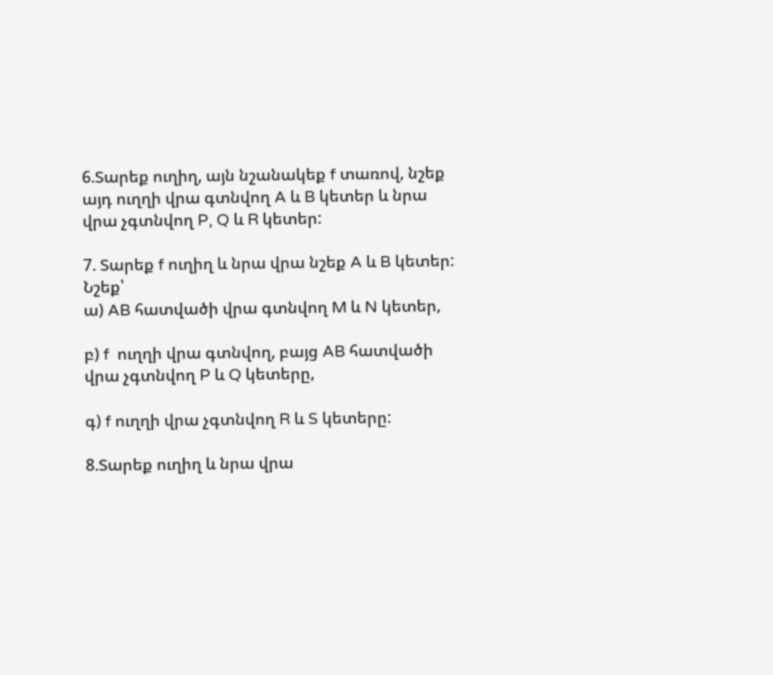6.Տարեք ուղիղ, այն նշանակեք f տառով, նշեք այդ ուղղի վրա գտնվող A և B կետեր և նրա վրա չգտնվող P, Q և R կետեր:

7. Տարեք f ուղիղ և նրա վրա նշեք A և B կետեր: Նշեք՝
ա) AB հատվածի վրա գտնվող M և N կետեր,

բ) f  ուղղի վրա գտնվող, բայց AB հատվածի վրա չգտնվող P և Q կետերը,

գ) f ուղղի վրա չգտնվող R և S կետերը:

8.Տարեք ուղիղ և նրա վրա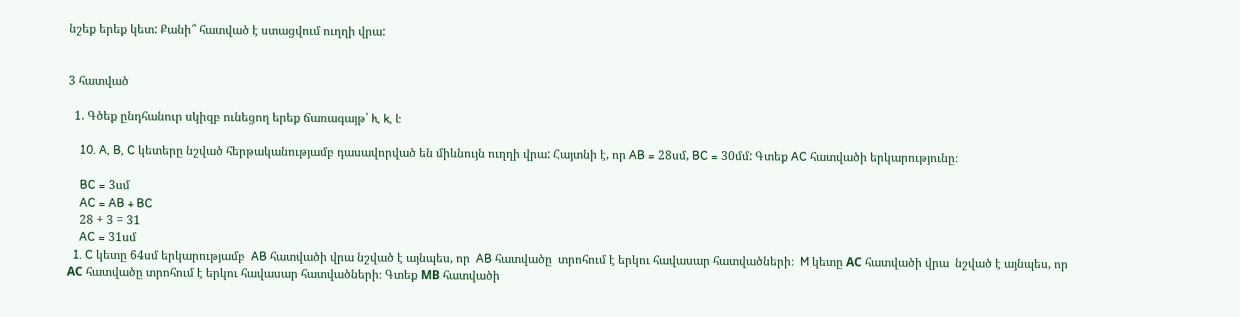նշեք երեք կետ: Քանի՞ հատված է ստացվում ուղղի վրա:


3 հատված

  1. Գծեք ընդհանուր սկիզբ ունեցող երեք ճառագայթ՝ h, k, l:

    10. A, B, C կետերը նշված հերթականությամբ դասավորված են միևնույն ուղղի վրա: Հայտնի է, որ AB = 28սմ, BC = 30մմ: Գտեք AC հատվածի երկարությունը։

    BC = 3սմ
    AC = AB + BC
    28 + 3 = 31
    AC = 31սմ
  1. C կետը 64սմ երկարությամբ  AB հատվածի վրա նշված է այնպես, որ  AB հատվածը  տրոհում է երկու հավասար հատվածների։  M կետը АC հատվածի վրա  նշված է այնպես, որ  АC հատվածը տրոհում է երկու հավասար հատվածների։ Գտեք МB հատվածի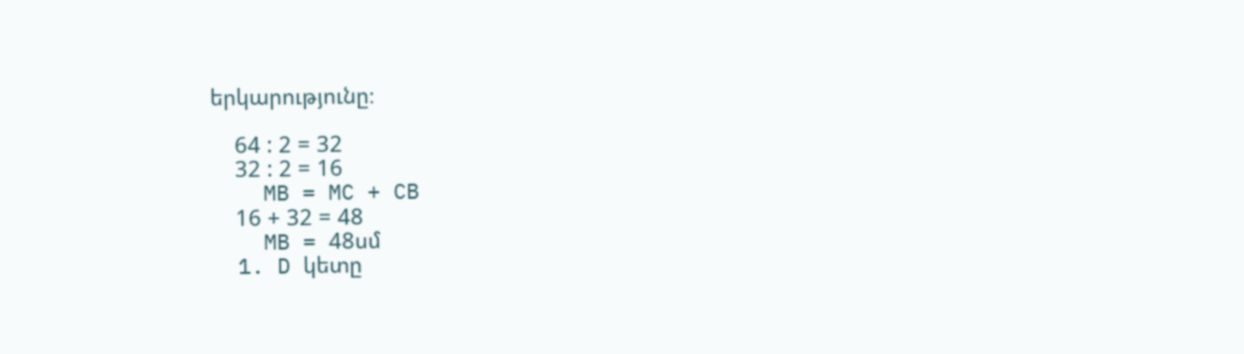երկարությունը։

    64 : 2 = 32
    32 : 2 = 16
    MB = MC + CB
    16 + 32 = 48
    MB = 48սմ
  1. D կետը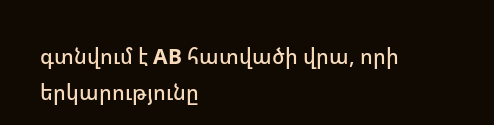գտնվում է AB հատվածի վրա, որի երկարությունը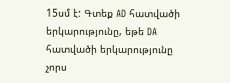15սմ է: Գտեք AD հատվածի երկարությունը, եթե DA հատվածի երկարությունը չորս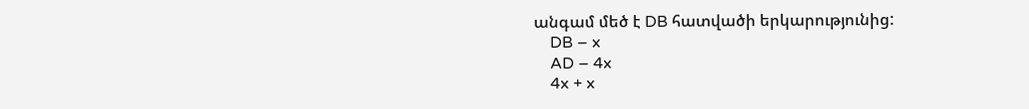անգամ մեծ է DB հատվածի երկարությունից:
    DB – x
    AD – 4x
    4x + x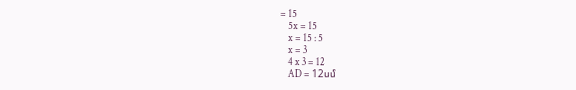= 15
    5x = 15
    x = 15 : 5
    x = 3
    4 x 3 = 12
    AD = 12սմ